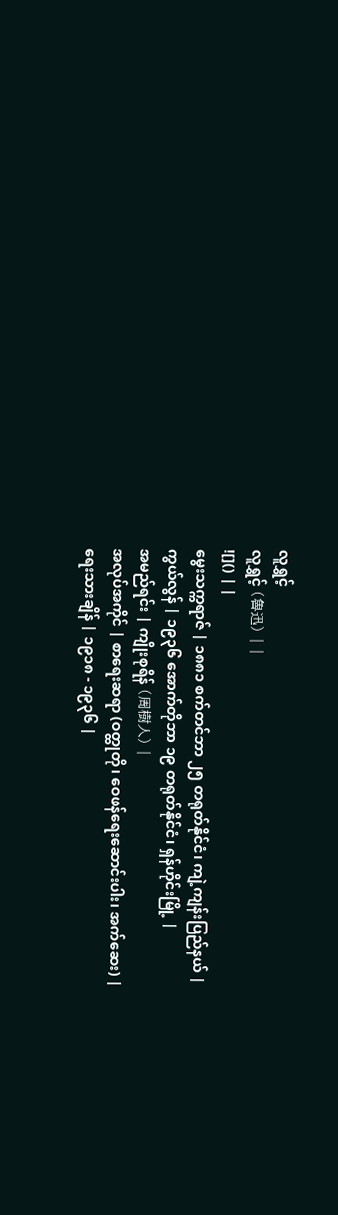လူရွှင့်
လူရွှင့် (魯迅) | |
![]() | |
မွေးသက္ကရာဇ် | ၁၈၈၁ စက်တင်ဘာ ၂၅ တရုတ်နိုင်ငံ၊ ကျဲ့ကျန်းပြည်နယ် |
ကွယ်လွန် | ၁၉၃၆ အောက်တိုဘာ ၁၉ တရုတ်နိုင်ငံ၊ ရှန်ဟိုင်းမြို့ |
အမည်ရင်း | ကျိုးစုရိန် (周樹人) |
အလုပ်အကိုင် | စာရေးဆရာ (ဝတ္ထုတို၊ ဝေဖန်ရေးဆောင်းပါး၊ အက်ဆေး) |
ရေးသားချိန် | ၁၉၁၈ - ၁၉၃၆ |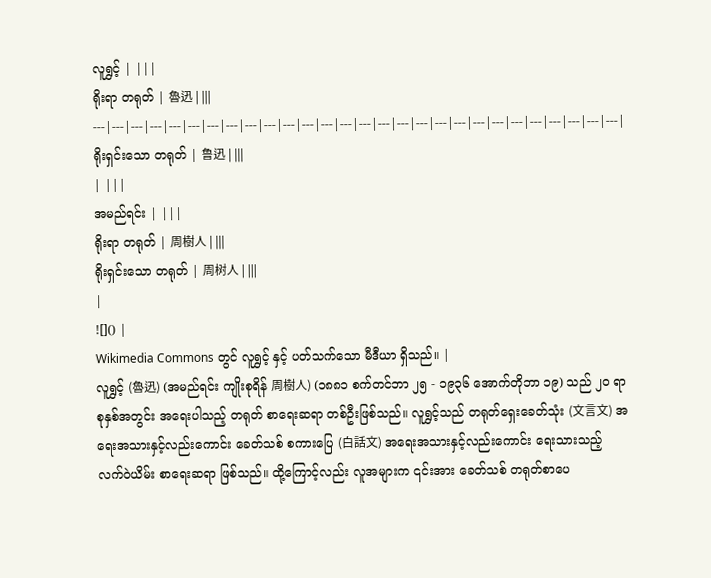လူရွှင့် | |||
ရိုးရာ တရုတ် | 魯迅 | |||
---|---|---|---|---|---|---|---|---|---|---|---|---|---|---|---|---|---|---|---|---|---|---|---|---|---|---|---|
ရိုးရှင်းသော တရုတ် | 鲁迅 | |||
| |||
အမည်ရင်း | |||
ရိုးရာ တရုတ် | 周樹人 | |||
ရိုးရှင်းသော တရုတ် | 周树人 | |||
|
![]() |
Wikimedia Commons တွင် လူရွှင့် နှင့် ပတ်သက်သော မီဒီယာ ရှိသည်။ |
လူရွှင့် (魯迅) (အမည်ရင်း ကျိုးစုရိန် 周樹人) (၁၈၈၁ စက်တင်ဘာ ၂၅ - ၁၉၃၆ အောက်တိုဘာ ၁၉) သည် ၂၀ ရာစုနှစ်အတွင်း အရေးပါသည့် တရုတ် စာရေးဆရာ တစ်ဦးဖြစ်သည်။ လူရွှင့်သည် တရုတ်ရှေးခေတ်သုံး (文言文) အရေးအသားနှင့်လည်းကောင်း ခေတ်သစ် စကားပြေ (白話文) အရေးအသားနှင့်လည်းကောင်း ရေးသားသည့် လက်ဝဲယိမ်း စာရေးဆရာ ဖြစ်သည်။ ထို့ကြောင့်လည်း လူအများက ၎င်းအား ခေတ်သစ် တရုတ်စာပေ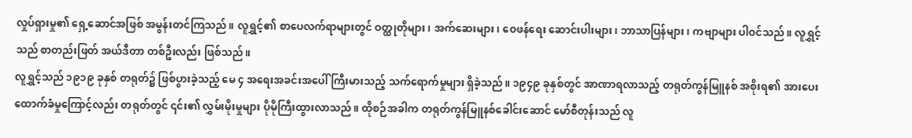လှုပ်ရှားမှု၏ ရှေ့ဆောင်အဖြစ် အမွန်းတင်ကြသည်။ လူရွှင့်၏ စာပေလက်ရာများတွင် ဝတ္ထုတိုများ၊ အက်ဆေးများ၊ ဝေဖန်ရေး ဆောင်းပါးများ၊ ဘာသာပြန်များ၊ ကဗျာများ ပါဝင်သည်။ လူရွှင့်သည် စာတည်းဖြတ် အယ်ဒီတာ တစ်ဦးလည်း ဖြစ်သည်။
လူရွှင့်သည် ၁၉၁၉ ခုနှစ် တရုတ်၌ ဖြစ်ပွားခဲ့သည့် မေ ၄ အရေးအခင်းအပေါ် ကြီးမားသည့် သက်ရောက်မှုများ ရှိခဲ့သည်။ ၁၉၄၉ ခုနှစ်တွင် အာဏာရလာသည့် တရုတ်ကွန်မြူနစ် အစိုးရ၏ အားပေးထောက်ခံမှုကြောင့်လည်း တရုတ်တွင် ၎င်း၏ လွှမ်းမိုးမှုများ ပိုမိုကြီးထွားလာသည်။ ထိုစဉ်အခါက တရုတ်ကွန်မြူနစ်ခေါင်းဆောင် မော်စီတုန်းသည် လူ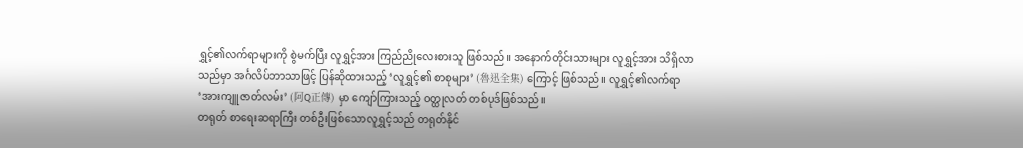ရွှင့်၏လက်ရာများကို စွဲမက်ပြီး လူရွှင့်အား ကြည်ညိုလေးစားသူ ဖြစ်သည်။ အနောက်တိုင်းသားများ လူရွှင့်အား သိရှိလာသည်မှာ အင်္ဂလိပ်ဘာသာဖြင့် ပြန်ဆိုထားသည့် ‘လူရွှင့်၏ စာစုများ’ (魯迅全集) ကြောင့် ဖြစ်သည်။ လူရွှင့်၏လက်ရာ ‘အားကျူဇာတ်လမ်း’ (阿Q正傳) မှာ ကျော်ကြားသည့် ဝတ္ထုလတ် တစ်ပုဒ်ဖြစ်သည်။
တရုတ် စာရေးဆရာကြီး တစ်ဦးဖြစ်သောလူရွှင့်သည် တရုတ်နိုင်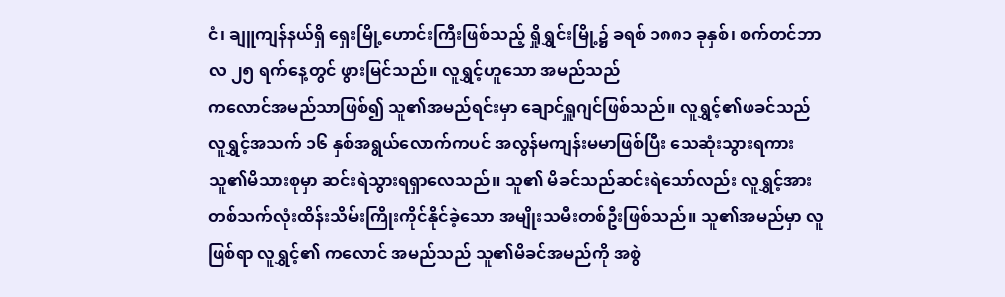ငံ၊ ချူကျန်နယ်ရှိ ရှေးမြို့ဟောင်းကြီးဖြစ်သည့် ရှိုရွှင်းမြို့၌ ခရစ် ၁၈၈၁ ခုနှစ်၊ စက်တင်ဘာလ ၂၅ ရက်နေ့တွင် ဖွားမြင်သည်။ လူရွှင့်ဟူသော အမည်သည်
ကလောင်အမည်သာဖြစ်၍ သူ၏အမည်ရင်းမှာ ချောင်ရှူဂျင်ဖြစ်သည်။ လူရွှင့်၏ဖခင်သည် လူရွှင့်အသက် ၁၆ နှစ်အရွယ်လောက်ကပင် အလွန်မကျန်းမမာဖြစ်ပြီး သေဆုံးသွားရကား သူ၏မိသားစုမှာ ဆင်းရဲသွားရရှာလေသည်။ သူ၏ မိခင်သည်ဆင်းရဲသော်လည်း လူရွှင့်အား တစ်သက်လုံးထိန်းသိမ်းကြိုးကိုင်နိုင်ခဲ့သော အမျိုးသမီးတစ်ဦးဖြစ်သည်။ သူ၏အမည်မှာ လူဖြစ်ရာ လူရွှင့်၏ ကလောင် အမည်သည် သူ၏မိခင်အမည်ကို အစွဲ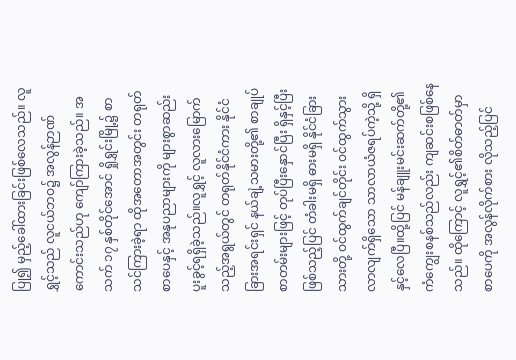ပြု၍ မှည့်ခေါ်ထားခြင်းဖြစ်လေသည်။ လူရွှင့်သည် လူငယ်ဘဝ၌ အလွန်ဉာဏ်ကောင်းသည်ဟု ကျော်ကြားခဲ့သည်။ အသက် ၁၇ နှစ်တိုင်အောင် ရှိုရွှင်းမြို့၌ စာသင်ကြားခဲ့ရာ ထိုအတောအတွင်း တရုတ်စာပေနှင့် အနုပညာများကို များစွာဆည်းပူးခွင့်ရရှိခဲ့သည်။လူရွှင့် လူလားမြောက်သည့်အရွယ်တွင် တရုတ်နိုင်ငံကား နိုင်ငံခြားအရင်းရှင် နယ်ချဲ့သမားတို့၏ စာချုပ်စာတမ်းများဖြင့် တုပ်ပြီးနှောင်ပြီး ရှိနှင့်ပြီးဖြစ်သည့်ပြင် တံခါးမရှိ ဓားမရှိ နိုင်ငံခြားသားတို့ ဝင်ထွက်ချင်တိုင်း ဝင်ထွက်သွားလာလျက်ရှိသော သာလာယံဇရပ်ကဲ့သို့ ရှိနှင့်လေပြီ။ထို့ပြင် မန်ချူးမင်းဆက်တို့၏ ကံကျွေးစနစ်သည်လည်း ကျဆင်းစဖြစ်နေသည်။ ထိုကြောင့် လူရွှင့်၏စိတ်ဓာတ်မှာ စာပေကို အလွန်လိုက်စား လိုသည့်ပြင်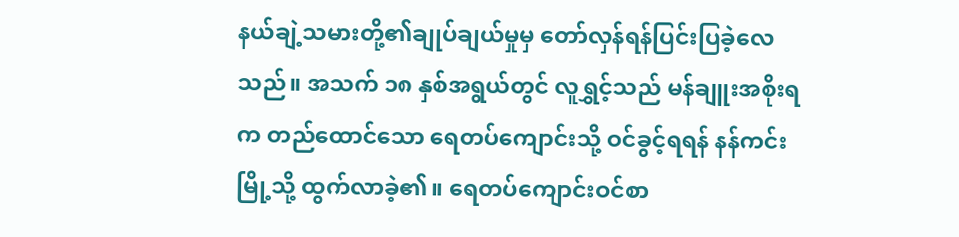နယ်ချဲ့သမားတို့၏ချုပ်ချယ်မှုမှ တော်လှန်ရန်ပြင်းပြခဲ့လေသည်။ အသက် ၁၈ နှစ်အရွယ်တွင် လူရွှင့်သည် မန်ချူးအစိုးရက တည်ထောင်သော ရေတပ်ကျောင်းသို့ ဝင်ခွင့်ရရန် နန်ကင်းမြို့သို့ ထွက်လာခဲ့၏။ ရေတပ်ကျောင်းဝင်စာ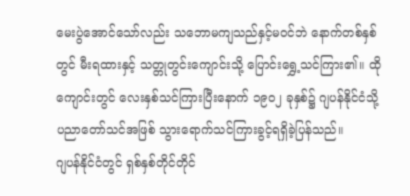မေးပွဲအောင်သော်လည်း သဘောမကျသည်နှင့်မဝင်ဘဲ နောက်တစ်နှစ်တွင် မီးရထားနှင့် သတ္တုတွင်းကျောင်းသို့ ပြောင်းရွှေ့သင်ကြား၏။ ထိုကျောင်းတွင် လေးနှစ်သင်ကြားပြီးနောက် ၁၉ဝ၂ ခုနှစ်၌ ဂျပန်နိုင်ငံသို့ ပညာတော်သင်အဖြစ် သွားရောက်သင်ကြားခွင့်ရရှိခဲ့ပြန်သည်။
ဂျပန်နိုင်ငံတွင် ရှစ်နှစ်တိုင်တိုင်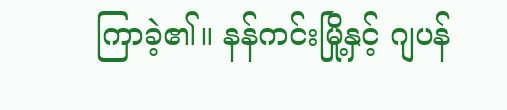ကြာခဲ့၏။ နန်ကင်းမြို့နှင့် ဂျပန်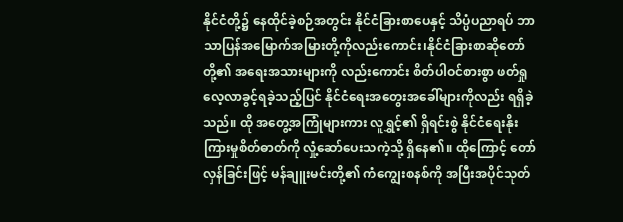နိုင်ငံတို့၌ နေထိုင်ခဲ့စဉ်အတွင်း နိုင်ငံခြားစာပေနှင့် သိပ္ပံပညာရပ် ဘာသာပြန်အမြောက်အမြားတို့ကိုလည်းကောင်း၊နိုင်ငံခြားစာဆိုတော်တို့၏ အရေးအသားများကို လည်းကောင်း စိတ်ပါဝင်စားစွာ ဖတ်ရှုလေ့လာခွင့်ရခဲ့သည့်ပြင် နိုင်ငံရေးအတွေးအခေါ်များကိုလည်း ရရှိခဲ့သည်။ ထို အတွေ့အကြုံများကား လူရွှင့်၏ ရှိရင်းစွဲ နိုင်ငံရေးနိုးကြားမှုစိတ်ဓာတ်ကို လှုံ့ဆော်ပေးသကဲ့သို့ ရှိနေ၏။ ထိုကြောင့် တော်လှန်ခြင်းဖြင့် မန်ချူးမင်းတို့၏ ကံကျွေးစနစ်ကို အပြီးအပိုင်သုတ်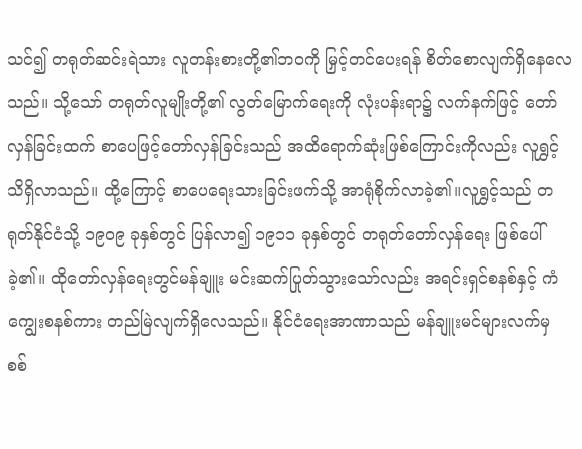သင်၍ တရုတ်ဆင်းရဲသား လူတန်းစားတို့၏ဘဝကို မြှင့်တင်ပေးရန် စိတ်စောလျက်ရှိနေလေသည်။ သို့သော် တရုတ်လူမျိုးတို့၏ လွတ်မြောက်ရေးကို လုံးပန်းရာ၌ လက်နက်ဖြင့် တော်လှန်ခြင်းထက် စာပေဖြင့်တော်လှန်ခြင်းသည် အထိရောက်ဆုံးဖြစ်ကြောင်းကိုလည်း လူရွှင့်သိရှိလာသည်။ ထို့ကြောင့် စာပေရေးသားခြင်းဖက်သို့ အာရုံစိုက်လာခဲ့၏။လူရွှင့်သည် တရုတ်နိုင်ငံသို့ ၁၉ဝ၉ ခုနှစ်တွင် ပြန်လာ၍ ၁၉၁၁ ခုနှစ်တွင် တရုတ်တော်လှန်ရေး ဖြစ်ပေါ်ခဲ့၏။ ထိုတော်လှန်ရေးတွင်မန်ချူး မင်းဆက်ပြုတ်သွားသော်လည်း အရင်းရှင်စနစ်နှင့် ကံကျွေးစနစ်ကား တည်မြဲလျက်ရှိလေသည်။ နိုင်ငံရေးအာဏာသည် မန်ချူးမင်များလက်မှ စစ်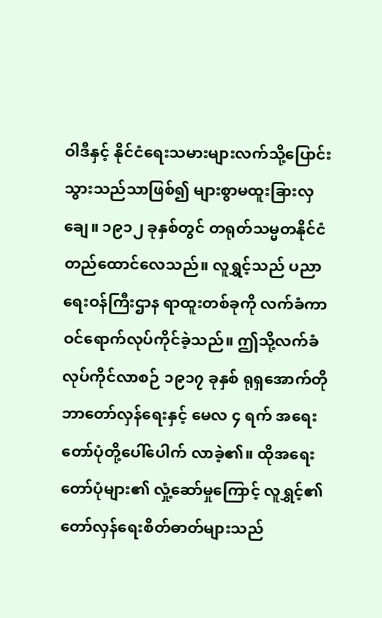ဝါဒီနှင့် နိုင်ငံရေးသမားများလက်သို့ပြောင်းသွားသည်သာဖြစ်၍ များစွာမထူးခြားလှချေ။ ၁၉၁၂ ခုနှစ်တွင် တရုတ်သမ္မတနိုင်ငံ တည်ထောင်လေသည်။ လူရွှင့်သည် ပညာရေးဝန်ကြီးဌာန ရာထူးတစ်ခုကို လက်ခံကာ ဝင်ရောက်လုပ်ကိုင်ခဲ့သည်။ ဤသို့လက်ခံလုပ်ကိုင်လာစဉ် ၁၉၁၇ ခုနှစ် ရုရှအောက်တိုဘာတော်လှန်ရေးနှင့် မေလ ၄ ရက် အရေးတော်ပုံတို့ပေါ်ပေါက် လာခဲ့၏။ ထိုအရေးတော်ပုံများ၏ လှုံ့ဆော်မှုကြောင့် လူရွှင့်၏ တော်လှန်ရေးစိတ်ဓာတ်များသည်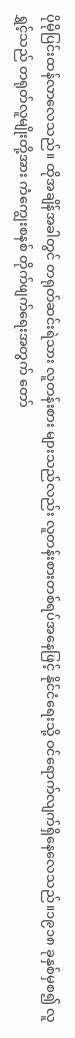ပိုမိုပြင်းထန်လာလေသည်။ ထိုအချိန်အခါတွင် တရုတ်ဆင်းရဲသား လူတန်းစား များသည်လည်း လူတန်းစားတစ်ရပ်အနေဖြင့် နိုင်ငံရေးသို့ ဝင်ရောက်လျက်ရှိနေလေသည်။၁၉၁၈ ခုနှစ်မှစ၍ လူရွှင့်သည် တရုတ်လူမျိုးတို့အား ကံကျွေးစနစ် တိုက်ဖျက်ရေးအတွက် တော်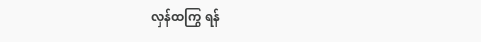လှန်ထကြွ ရန်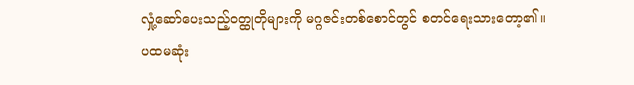လှုံ့ဆော်ပေးသည့်ဝတ္ထုတိုများကို မဂ္ဂဇင်းတစ်စောင်တွင် စတင်ရေးသားတော့၏။
ပထမဆုံး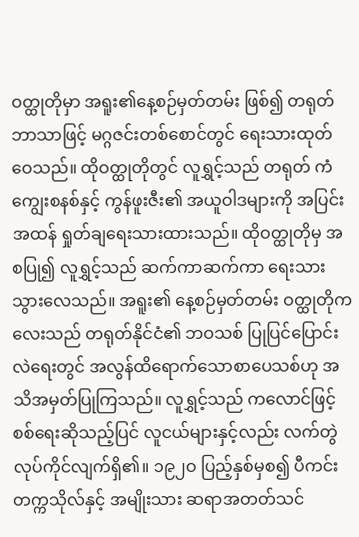ဝတ္ထုတိုမှာ အရူး၏နေ့စဉ်မှတ်တမ်း ဖြစ်၍ တရုတ်ဘာသာဖြင့် မဂ္ဂဇင်းတစ်စောင်တွင် ရေးသားထုတ်ဝေသည်။ ထိုဝတ္ထုတိုတွင် လူရွှင့်သည် တရုတ် ကံကျွေးစနစ်နှင့် ကွန်ဖူးဇီး၏ အယူဝါဒများကို အပြင်းအထန် ရှုတ်ချရေးသားထားသည်။ ထိုဝတ္ထုတိုမှ အစပြု၍ လူရွှင့်သည် ဆက်ကာဆက်ကာ ရေးသားသွားလေသည်။ အရူး၏ နေ့စဉ်မှတ်တမ်း ဝတ္ထုတိုကလေးသည် တရုတ်နိုင်ငံ၏ ဘဝသစ် ပြုပြင်ပြောင်းလဲရေးတွင် အလွန်ထိရောက်သောစာပေသစ်ဟု အသိအမှတ်ပြုကြသည်။ လူရွှင့်သည် ကလောင်ဖြင့် စစ်ရေးဆိုသည့်ပြင် လူငယ်များနှင့်လည်း လက်တွဲလုပ်ကိုင်လျက်ရှိ၏။ ၁၉၂ဝ ပြည့်နှစ်မှစ၍ ပီကင်းတက္ကသိုလ်နှင့် အမျိုးသား ဆရာအတတ်သင်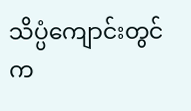သိပ္ပံကျောင်းတွင် က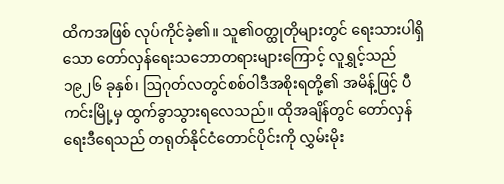ထိကအဖြစ် လုပ်ကိုင်ခဲ့၏။ သူ၏ဝတ္ထုတိုများတွင် ရေးသားပါရှိသော တော်လှန်ရေးသဘောတရားများကြောင့် လူရွှင့်သည် ၁၉၂၆ ခုနှစ်၊ ဩဂုတ်လတွင်စစ်ဝါဒီအစိုးရတို့၏ အမိန့်ဖြင့် ပီကင်းမြို့မှ ထွက်ခွာသွားရလေသည်။ ထိုအချိန်တွင် တော်လှန်ရေးဒီရေသည် တရုတ်နိုင်ငံတောင်ပိုင်းကို လွှမ်းမိုး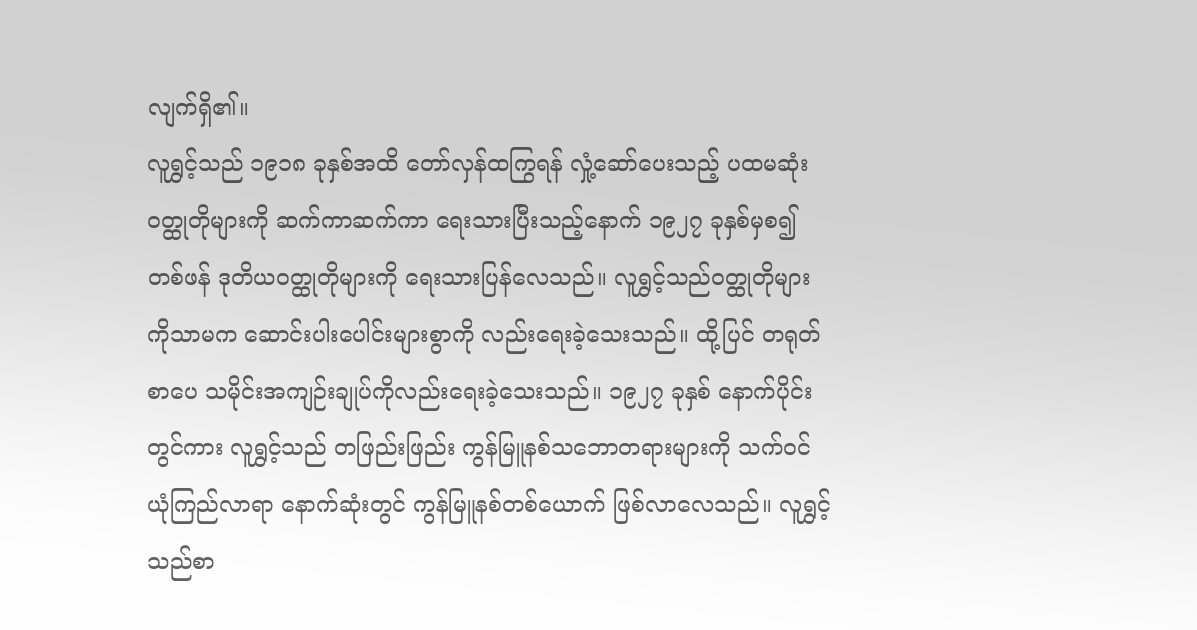လျက်ရှိ၏။
လူရွှင့်သည် ၁၉၁၈ ခုနှစ်အထိ တော်လှန်ထကြွရန် လှုံ့ဆော်ပေးသည့် ပထမဆုံး ဝတ္ထုတိုများကို ဆက်ကာဆက်ကာ ရေးသားပြီးသည့်နောက် ၁၉၂၇ ခုနှစ်မှစ၍ တစ်ဖန် ဒုတိယဝတ္ထုတိုများကို ရေးသားပြန်လေသည်။ လူရွှင့်သည်ဝတ္ထုတိုများကိုသာမက ဆောင်းပါးပေါင်းများစွာကို လည်းရေးခဲ့သေးသည်။ ထို့ပြင် တရုတ်စာပေ သမိုင်းအကျဉ်းချုပ်ကိုလည်းရေးခဲ့သေးသည်။ ၁၉၂၇ ခုနှစ် နောက်ပိုင်းတွင်ကား လူရွှင့်သည် တဖြည်းဖြည်း ကွန်မြူနစ်သဘောတရားများကို သက်ဝင်ယုံကြည်လာရာ နောက်ဆုံးတွင် ကွန်မြူနစ်တစ်ယောက် ဖြစ်လာလေသည်။ လူရွှင့်သည်စာ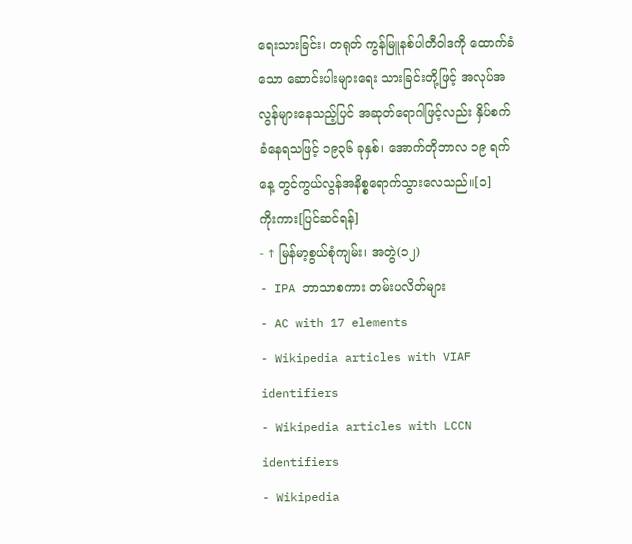ရေးသားခြင်း၊ တရုတ် ကွန်မြူနစ်ပါတီဝါဒကို ထောက်ခံသော ဆောင်းပါးများရေး သားခြင်းတို့ဖြင့် အလုပ်အလွန်များနေသည့်ပြင် အဆုတ်ရောဂါဖြင့်လည်း နှိပ်စက်ခံနေရသဖြင့် ၁၉၃၆ ခုနှစ်၊ အောက်တိုဘာလ ၁၉ ရက်နေ့ တွင်ကွယ်လွန်အနိစ္စရောက်သွားလေသည်။[၁]
ကိုးကား[ပြင်ဆင်ရန်]
- ↑ မြန်မာ့စွယ်စုံကျမ်း၊ အတွဲ(၁၂)
- IPA ဘာသာစကား တမ်းပလိတ်များ
- AC with 17 elements
- Wikipedia articles with VIAF identifiers
- Wikipedia articles with LCCN identifiers
- Wikipedia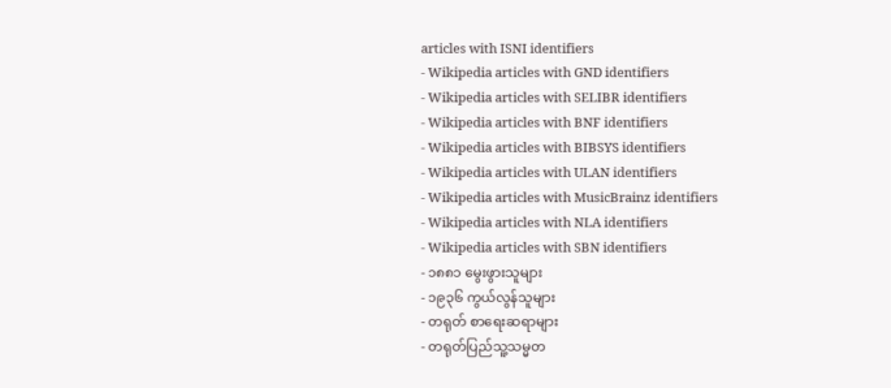articles with ISNI identifiers
- Wikipedia articles with GND identifiers
- Wikipedia articles with SELIBR identifiers
- Wikipedia articles with BNF identifiers
- Wikipedia articles with BIBSYS identifiers
- Wikipedia articles with ULAN identifiers
- Wikipedia articles with MusicBrainz identifiers
- Wikipedia articles with NLA identifiers
- Wikipedia articles with SBN identifiers
- ၁၈၈၁ မွေးဖွားသူများ
- ၁၉၃၆ ကွယ်လွန်သူများ
- တရုတ် စာရေးဆရာများ
- တရုတ်ပြည်သူ့သမ္မတ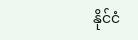နိုင်ငံ